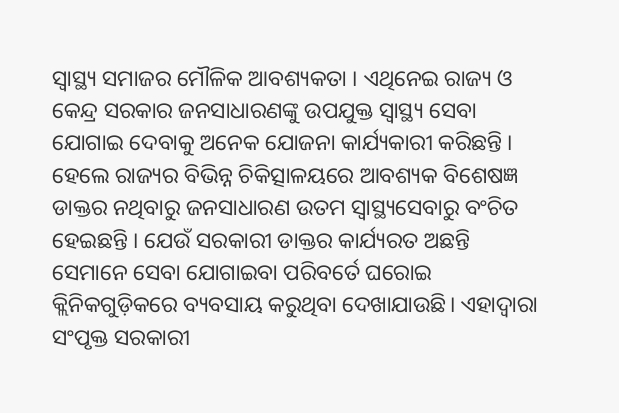ସ୍ୱାସ୍ଥ୍ୟ ସମାଜର ମୌଳିକ ଆବଶ୍ୟକତା । ଏଥିନେଇ ରାଜ୍ୟ ଓ କେନ୍ଦ୍ର ସରକାର ଜନସାଧାରଣଙ୍କୁ ଉପଯୁକ୍ତ ସ୍ୱାସ୍ଥ୍ୟ ସେବା ଯୋଗାଇ ଦେବାକୁ ଅନେକ ଯୋଜନା କାର୍ଯ୍ୟକାରୀ କରିଛନ୍ତି । ହେଲେ ରାଜ୍ୟର ବିଭିନ୍ନ ଚିକିତ୍ସାଳୟରେ ଆବଶ୍ୟକ ବିଶେଷଜ୍ଞ ଡାକ୍ତର ନଥିବାରୁ ଜନସାଧାରଣ ଉତମ ସ୍ୱାସ୍ଥ୍ୟସେବାରୁ ବଂଚିତ ହେଇଛନ୍ତି । ଯେଉଁ ସରକାରୀ ଡାକ୍ତର କାର୍ଯ୍ୟରତ ଅଛନ୍ତି ସେମାନେ ସେବା ଯୋଗାଇବା ପରିବର୍ତେ ଘରୋଇ କ୍ଲିନିକଗୁଡ଼ିକରେ ବ୍ୟବସାୟ କରୁଥିବା ଦେଖାଯାଉଛି। ଏହାଦ୍ୱାରା ସଂପୃକ୍ତ ସରକାରୀ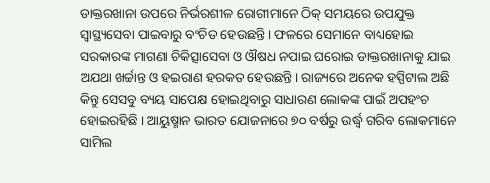ଡାକ୍ତରଖାନା ଉପରେ ନିର୍ଭରଶୀଳ ରୋଗୀମାନେ ଠିକ୍ ସମୟରେ ଉପଯୁକ୍ତ ସ୍ୱାସ୍ଥ୍ୟସେବା ପାଇବାରୁ ବଂଚିତ ହେଉଛନ୍ତି। ଫଳରେ ସେମାନେ ବାଧ୍ୟହୋଇ ସରକାରଙ୍କ ମାଗଣା ଚିକିତ୍ସାସେବା ଓ ଔଷଧ ନପାଇ ଘରୋଇ ଡାକ୍ତରଖାନାକୁ ଯାଇ ଅଯଥା ଖର୍ଚ୍ଚାନ୍ତ ଓ ହଇରାଣ ହରକତ ହେଉଛନ୍ତି। ରାଜ୍ୟରେ ଅନେକ ହସ୍ପିଟାଲ ଅଛି କିନ୍ତୁ ସେସବୁ ବ୍ୟୟ ସାପେକ୍ଷ ହୋଇଥିବାରୁ ସାଧାରଣ ଲୋକଙ୍କ ପାଇଁ ଅପହଂଚ ହୋଇରହିଛି । ଆୟୁଷ୍ମାନ ଭାରତ ଯୋଜନାରେ ୭୦ ବର୍ଷରୁ ଉର୍ଦ୍ଧ୍ୱ ଗରିବ ଲୋକମାନେ ସାମିଲ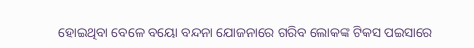ହୋଇଥିବା ବେଳେ ବୟୋ ବନ୍ଦନା ଯୋଜନାରେ ଗରିବ ଲୋକଙ୍କ ଟିକସ ପଇସାରେ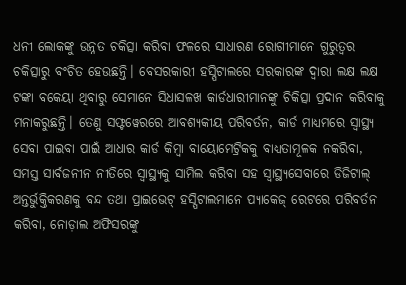ଧନୀ ଲୋକଙ୍କୁ ଉନ୍ନତ ଚକିତ୍ସା କରିବା ଫଳରେ ସାଧାରଣ ରୋଗୀମାନେ ଗୁରୁତ୍ୱର ଚକିତ୍ସାରୁ ବଂଚିତ ହେଉଛନ୍ତି। ବେସରକାରୀ ହସ୍ପିଟାଲରେ ସରକାରଙ୍କ ଦ୍ୱାରା ଲକ୍ଷ ଲକ୍ଷ ଟଙ୍କା ବକେୟା ଥିବାରୁ ସେମାନେ ସିଧାସଳଖ କାର୍ଡଧାରୀମାନଙ୍କୁ ଚିକିତ୍ସା ପ୍ରଦାନ କରିବାକୁ ମନାକରୁଛନ୍ତି। ତେଣୁ ସଫ୍ଟୱେରରେ ଆବଶ୍ୟକୀୟ ପରିବର୍ତନ, କାର୍ଡ ମାଧ୍ୟମରେ ସ୍ୱାସ୍ଥ୍ୟ ସେବା ପାଇବା ପାଇଁ ଆଧାର କାର୍ଡ କିମ୍ବା ବାୟୋମେଟ୍ରିକକୁ ବାଧ୍ୟତାମୂଳକ ନକରିବା, ସମସ୍ତ ସାର୍ବଜନୀନ ନୀତିରେ ସ୍ୱାସ୍ଥ୍ୟକୁ ସାମିଲ କରିବା ସହ ସ୍ୱାସ୍ଥ୍ୟସେବାରେ ଡିଜିଟାଲ୍ ଅନ୍ତର୍ଭୁକ୍ତିକରଣକୁ ବନ୍ଦ ତଥା ପ୍ରାଇଭେଟ୍ ହସ୍ପିଟାଲମାନେ ପ୍ୟାକେଜ୍ ରେଟରେ ପରିବର୍ତନ କରିବା, ନୋଡ଼ାଲ ଅଫିସରଙ୍କୁ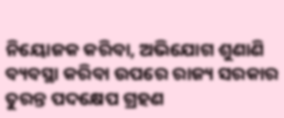ନିୟୋଜକ କରିବା, ଅଭିଯୋଗ ଶୁଣାଣି ବ୍ୟବସ୍ଥା କରିବା ଉପରେ ରାଜ୍ୟ ସରକାର ତୁରନ୍ତ ପଦକ୍ଷେପ ଗ୍ରହଣ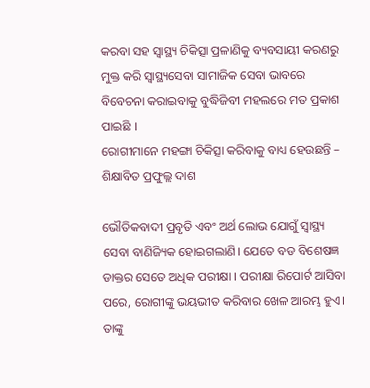କରବା ସହ ସ୍ୱାସ୍ଥ୍ୟ ଚିକିତ୍ସା ପ୍ରଳାଣିକୁ ବ୍ୟବସାୟୀ କରଣରୁ ମୁକ୍ତ କରି ସ୍ୱାସ୍ଥ୍ୟସେବା ସାମାଜିକ ସେବା ଭାବରେ ବିବେଚନା କରାଇବାକୁ ବୁଦ୍ଧିଜିବୀ ମହଲରେ ମତ ପ୍ରକାଶ ପାଇଛି ।
ରୋଗୀମାନେ ମହଙ୍ଗା ଚିକିତ୍ସା କରିବାକୁ ବାଧ୍ୟ ହେଉଛନ୍ତି – ଶିକ୍ଷାବିତ ପ୍ରଫୁଲ୍ଲ ଦାଶ

ଭୌତିକବାଦୀ ପ୍ରବୃତି ଏବଂ ଅର୍ଥ ଲୋଭ ଯୋଗୁଁ ସ୍ୱାସ୍ଥ୍ୟ ସେବା ବାଣିଜ୍ୟିକ ହୋଇଗଲାଣି। ଯେତେ ବଡ ବିଶେଷଜ୍ଞ ଡାକ୍ତର ସେତେ ଅଧିକ ପରୀକ୍ଷା । ପରୀକ୍ଷା ରିପୋର୍ଟ ଆସିବା ପରେ, ରୋଗୀଙ୍କୁ ଭୟଭୀତ କରିବାର ଖେଳ ଆରମ୍ଭ ହୁଏ। ତାଙ୍କୁ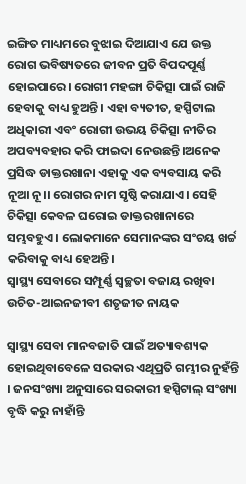ଇଙ୍ଗିତ ମାଧ୍ୟମରେ ବୁଝାଇ ଦିଆଯାଏ ଯେ ଉକ୍ତ ରୋଗ ଭବିଷ୍ୟତରେ ଜୀବନ ପ୍ରତି ବିପଦପୂର୍ଣ୍ଣ ହୋଇପାରେ। ରୋଗୀ ମହଙ୍ଗା ଚିକିତ୍ସା ପାଇଁ ରାଜି ହେବାକୁ ବାଧ୍ୟ ହୁଅନ୍ତି। ଏହା ବ୍ୟତୀତ, ହସ୍ପିଟାଲ ଅଧିକାରୀ ଏବଂ ରୋଗୀ ଉଭୟ ଚିକିତ୍ସା ନୀତିର ଅପବ୍ୟବହାର କରି ଫାଇଦା ନେଉଛନ୍ତି।ଅନେକ ପ୍ରସିଦ୍ଧ ଡାକ୍ତରଖାନା ଏହାକୁ ଏକ ବ୍ୟବସାୟ କରି ନୂଆ ନୂ।। ରୋଗର ନାମ ସୃଷ୍ଠି କରାଯାଏ। ସେହି ଚିକିତ୍ସା କେବଳ ଘରୋଇ ଡାକ୍ତରଖାନାରେ ସମ୍ଭବହୁଏ । ଲୋକମାନେ ସେମାନଙ୍କର ସଂଚୟ ଖର୍ଚ୍ଚ କରିବାକୁ ବାଧ୍ୟ ହେଅନ୍ତି।
ସ୍ୱାସ୍ଥ୍ୟ ସେବାରେ ସମ୍ପୂର୍ଣ୍ଣ ସ୍ୱଚ୍ଛତା ବଜାୟ ରଖିବା ଉଚିତ-ଆଇନଜୀବୀ ଶତୃଜୀତ ନାୟକ

ସ୍ୱାସ୍ଥ୍ୟ ସେବା ମାନବଜାତି ପାଇଁ ଅତ୍ୟାବଶ୍ୟକ ହୋଇଥିବାବେଳେ ସରକାର ଏଥିପ୍ରତି ଗମ୍ଭୀର ନୁହଁନ୍ତି । ଜନସଂଖ୍ୟା ଅନୁସାରେ ସରକାରୀ ହସ୍ପିଟାଲ୍ ସଂଖ୍ୟା ବୃଦ୍ଧି କରୁ ନାହାଁନ୍ତି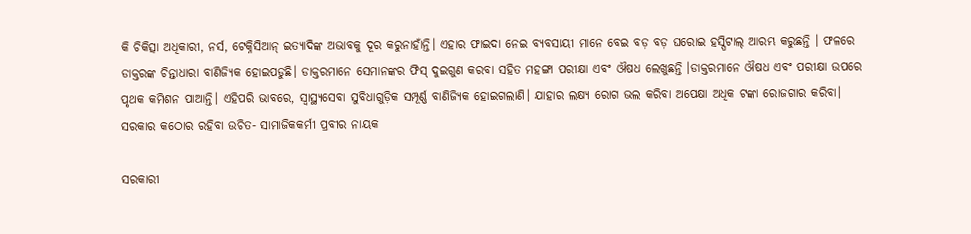କି ଚିକିତ୍ସା ଅଧିକାରୀ, ନର୍ସ, ଟେକ୍ନିସିଆନ୍ ଇତ୍ୟାଦିଙ୍କ ଅଭାବକୁ ଦୂର କରୁନାହାଁନ୍ତି। ଏହାର ଫାଇଦା ନେଇ ବ୍ୟବସାୟୀ ମାନେ ବେଇ ବଡ଼ ବଡ଼ ଘରୋଇ ହସ୍ପିଟାଲ୍ ଆରମ୍ଭ କରୁଛନ୍ତି । ଫଳରେ ଡାକ୍ତରଙ୍କ ଚିନ୍ତାଧାରା ବାଣିଜ୍ୟିକ ହୋଇପଡୁଛି। ଡାକ୍ତରମାନେ ସେମାନଙ୍କର ଫିସ୍ ଦୁଇଗୁଣ କରବା ସହିତ ମହଙ୍ଗା ପରୀକ୍ଷା ଏବଂ ଔଷଧ ଲେଖୁଛନ୍ତି ।ଡାକ୍ତରମାନେ ଔଷଧ ଏବଂ ପରୀକ୍ଷା ଉପରେ ପୃଥକ କମିଶନ ପାଆନ୍ତି। ଏହିପରି ଭାବରେ, ସ୍ୱାସ୍ଥ୍ୟସେବା ସୁବିଧାଗୁଡ଼ିକ ସମ୍ପୂର୍ଣ୍ଣ ବାଣିଜ୍ୟିକ ହୋଇଗଲାଣି। ଯାହାର ଲକ୍ଷ୍ୟ ରୋଗ ଭଲ କରିବା ଅପେକ୍ଷା ଅଧିକ ଟଙ୍କା ରୋଜଗାର କରିବା।
ସରକାର କଠୋର ରହିବା ଉଚିତ- ସାମାଜିକକର୍ମୀ ପ୍ରବୀର ନାୟକ

ସରକାରୀ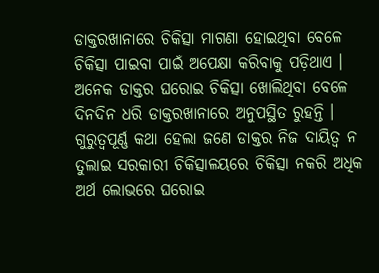ଡାକ୍ତରଖାନାରେ ଚିକିତ୍ସା ମାଗଣା ହୋଇଥିବା ବେଳେ ଚିକିତ୍ସା ପାଇବା ପାଇଁ ଅପେକ୍ଷା କରିବାକୁ ପଡ଼ିଥାଏ । ଅନେକ ଡାକ୍ତର ଘରୋଇ ଚିକିତ୍ସା ଖୋଲିଥିବା ବେଳେ ଦିନଦିନ ଧରି ଡାକ୍ତରଖାନାରେ ଅନୁପସ୍ଥିତ ରୁହନ୍ତି । ଗୁରୁତ୍ୱପୂର୍ଣ୍ଣ କଥା ହେଲା ଜଣେ ଡାକ୍ତର ନିଜ ଦାୟିତ୍ୱ ନ ତୁଲାଇ ସରକାରୀ ଚିକିତ୍ସାଳୟରେ ଚିକିତ୍ସା ନକରି ଅଧିକ ଅର୍ଥ ଲୋଭରେ ଘରୋଇ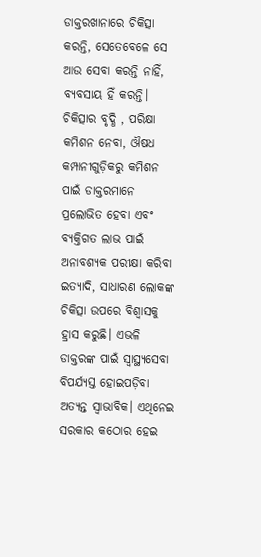ଡାକ୍ତରଖାନାରେ ଚିକିତ୍ସା କରନ୍ତି, ସେତେବେଳେ ସେ ଆଉ ସେବା କରନ୍ତି ନାହିଁ, ବ୍ୟବସାୟ ହିଁ କରନ୍ତି। ଚିକିତ୍ସାର ବୃଦ୍ଧି , ପରିକ୍ଷା କମିଶନ ନେବା, ଔଷଧ କମ୍ପାନୀଗୁଡ଼ିକରୁ କମିଶନ ପାଇଁ ଡାକ୍ତରମାନେ ପ୍ରଲୋଭିତ ହେବା ଏବଂ ବ୍ୟକ୍ତିଗତ ଲାଭ ପାଇଁ ଅନାବଶ୍ୟକ ପରୀକ୍ଷା କରିବା ଇତ୍ୟାଦି, ସାଧାରଣ ଲୋକଙ୍କ ଚିକିତ୍ସା ଉପରେ ବିଶ୍ୱାସକୁ ହ୍ରାସ କରୁଛି। ଏଭଳି ଡାକ୍ତରଙ୍କ ପାଇଁ ସ୍ୱାସ୍ଥ୍ୟସେବା ବିପର୍ଯ୍ୟସ୍ତ ହୋଇପଡ଼ିବା ଅତ୍ୟନ୍ତ ସ୍ୱାଭାବିକ। ଏଥିନେଇ ସରକାର କଠୋର ହେଇ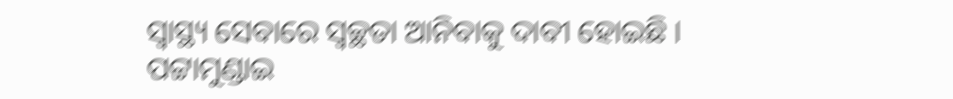ସ୍ୱାସ୍ଥ୍ୟ ସେବାରେ ସ୍ୱଚ୍ଛତା ଆନିବାକୁ ଦାବୀ ହୋଇଛି ।
ପଟ୍ଟାମୁଣ୍ଡାଇ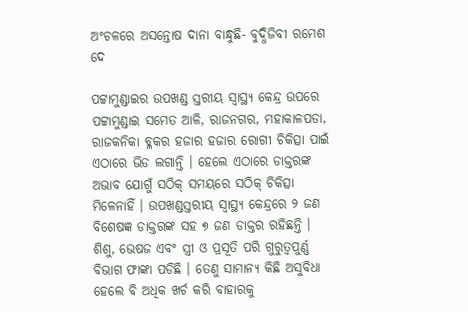ଅଂଚଳରେ ଅସନ୍ତୋଷ ଦାନା ବାନ୍ଧୁଛି- ବୁଦ୍ଧିଜିବୀ ରମେଶ ଦେ

ପଟ୍ଟାମୁଣ୍ଡାଇର ଉପଖଣ୍ଡ ସ୍ତରୀୟ ସ୍ୱାସ୍ଥ୍ୟ କେନ୍ଦ୍ର ଉପରେ ପଟ୍ଟାମୁଣ୍ଡାଇ ସମେତ ଆଳି, ରାଜନଗର, ମହାକାଳପଡା, ରାଜକନିକା ବ୍ଳକର ହଜାର ହଜାର ରୋଗୀ ଚିକିତ୍ସା ପାଇଁ ଏଠାରେ ଭିଡ ଲଗାନ୍ତି । ହେଲେ ଏଠାରେ ଡାକ୍ତରଙ୍କ ଅଭାବ ଯୋଗୁଁ ସଠିକ୍ ସମୟରେ ସଠିକ୍ ଚିକିତ୍ସା ମିଳେନାହିଁ । ଉପଖଣ୍ଡସ୍ତରୀୟ ସ୍ୱାସ୍ଥ୍ୟ କେନ୍ଦ୍ରରେ ୨ ଜଣ ବିଶେଷଜ୍ଞ ଡାକ୍ତରଙ୍କ ସହ ୭ ଜଣ ଡାକ୍ତର ରହିଛନ୍ତି । ଶିଶୁ, ଭେଷଜ ଏବଂ ସ୍ତ୍ରୀ ଓ ପ୍ରସୂତି ପରି ଗୁରୁତ୍ୱପୁର୍ଣ୍ଣ ବିଭାଗ ଫାଙ୍କା ପଡିଛି । ତେଣୁ ସାମାନ୍ୟ କିଛି ଅସୁବିଧା ହେଲେ ବି ଅଧିକ ଖର୍ଚ କରି ବାହାରକୁ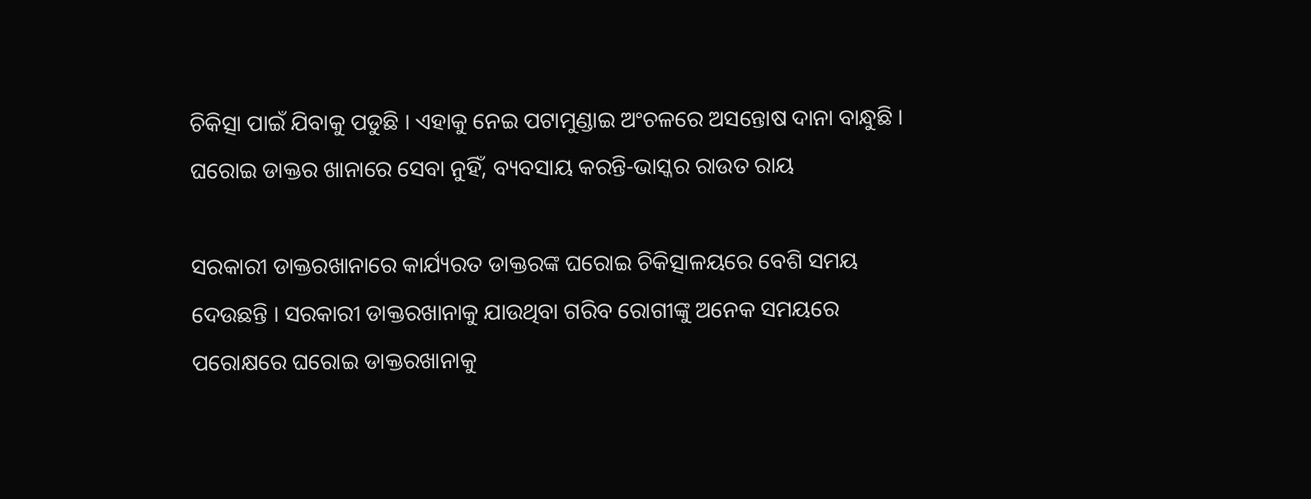ଚିକିତ୍ସା ପାଇଁ ଯିବାକୁ ପଡୁଛି । ଏହାକୁ ନେଇ ପଟାମୁଣ୍ଡାଇ ଅଂଚଳରେ ଅସନ୍ତୋଷ ଦାନା ବାନ୍ଧୁଛି ।
ଘରୋଇ ଡାକ୍ତର ଖାନାରେ ସେବା ନୁହିଁ, ବ୍ୟବସାୟ କରନ୍ତି-ଭାସ୍କର ରାଉତ ରାୟ

ସରକାରୀ ଡାକ୍ତରଖାନାରେ କାର୍ଯ୍ୟରତ ଡାକ୍ତରଙ୍କ ଘରୋଇ ଚିକିତ୍ସାଳୟରେ ବେଶି ସମୟ ଦେଉଛନ୍ତି । ସରକାରୀ ଡାକ୍ତରଖାନାକୁ ଯାଉଥିବା ଗରିବ ରୋଗୀଙ୍କୁ ଅନେକ ସମୟରେ ପରୋକ୍ଷରେ ଘରୋଇ ଡାକ୍ତରଖାନାକୁ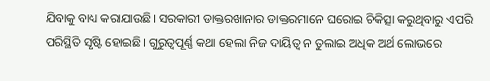ଯିବାକୁ ବାଧ୍ୟ କରାଯାଉଛି। ସରକାରୀ ଡାକ୍ତରଖାନାର ଡାକ୍ତରମାନେ ଘରୋଇ ଚିକିତ୍ସା କରୁଥିବାରୁ ଏପରି ପରିସ୍ଥିତି ସୃଷ୍ଟି ହୋଇଛି। ଗୁରୁତ୍ୱପୂର୍ଣ୍ଣ କଥା ହେଲା ନିଜ ଦାୟିତ୍ୱ ନ ତୁଲାଇ ଅଧିକ ଅର୍ଥ ଲୋଭରେ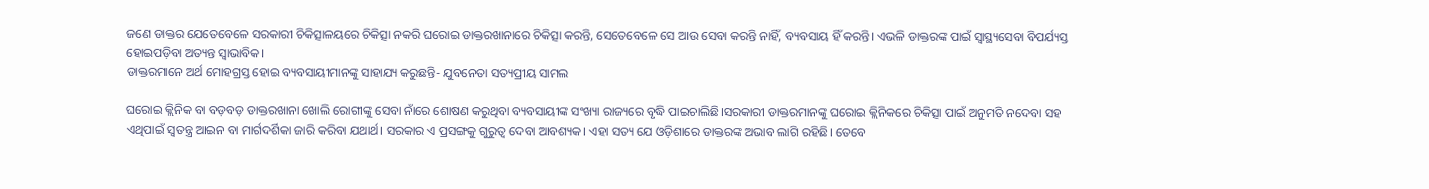ଜଣେ ଡାକ୍ତର ଯେତେବେଳେ ସରକାରୀ ଚିକିତ୍ସାଳୟରେ ଚିକିତ୍ସା ନକରି ଘରୋଇ ଡାକ୍ତରଖାନାରେ ଚିକିତ୍ସା କରନ୍ତି, ସେତେବେଳେ ସେ ଆଉ ସେବା କରନ୍ତି ନାହିଁ, ବ୍ୟବସାୟ ହିଁ କରନ୍ତି। ଏଭଳି ଡାକ୍ତରଙ୍କ ପାଇଁ ସ୍ୱାସ୍ଥ୍ୟସେବା ବିପର୍ଯ୍ୟସ୍ତ ହୋଇପଡ଼ିବା ଅତ୍ୟନ୍ତ ସ୍ୱାଭାବିକ।
ଡାକ୍ତରମାନେ ଅର୍ଥ ମୋହଗ୍ରସ୍ତ ହୋଇ ବ୍ୟବସାୟୀମାନଙ୍କୁ ସାହାଯ୍ୟ କରୁଛନ୍ତି- ଯୁବନେତା ସତ୍ୟପ୍ରୀୟ ସାମଲ

ଘରୋଇ କ୍ଲିନିକ ବା ବଡ଼ବଡ଼ ଡାକ୍ତରଖାନା ଖୋଲି ରୋଗୀଙ୍କୁ ସେବା ନାଁରେ ଶୋଷଣ କରୁଥିବା ବ୍ୟବସାୟୀଙ୍କ ସଂଖ୍ୟା ରାଜ୍ୟରେ ବୃଦ୍ଧି ପାଇଚାଲିଛି।ସରକାରୀ ଡାକ୍ତରମାନଙ୍କୁ ଘରୋଇ କ୍ଲିନିକରେ ଚିକିତ୍ସା ପାଇଁ ଅନୁମତି ନଦେବା ସହ ଏଥିପାଇଁ ସ୍ୱତନ୍ତ୍ର ଆଇନ ବା ମାର୍ଗଦର୍ଶିକା ଜାରି କରିବା ଯଥାର୍ଥ। ସରକାର ଏ ପ୍ରସଙ୍ଗକୁ ଗୁରୁତ୍ୱ ଦେବା ଆବଶ୍ୟକ। ଏହା ସତ୍ୟ ଯେ ଓଡ଼ିଶାରେ ଡାକ୍ତରଙ୍କ ଅଭାବ ଲାଗି ରହିଛି। ତେବେ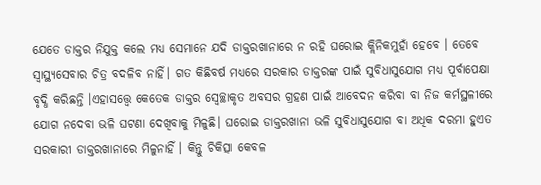ଯେତେ ଡାକ୍ତର ନିଯୁକ୍ତ କଲେ ମଧ୍ୟ ସେମାନେ ଯଦି ଡାକ୍ତରଖାନାରେ ନ ରହି ଘରୋଇ କ୍ଲିନିକମୁହାଁ ହେବେ । ତେବେ ସ୍ୱାସ୍ଥ୍ୟସେବାର ଚିତ୍ର ବଦଳିବ ନାହିଁ। ଗତ କିଛିବର୍ଷ ମଧ୍ୟରେ ସରକାର ଡାକ୍ତରଙ୍କ ପାଇଁ ସୁବିଧାସୁଯୋଗ ମଧ୍ୟ ପୂର୍ବାପେକ୍ଷା ବୃଦ୍ଧି କରିଛନ୍ତି ।ଏହାସତ୍ତ୍ୱେ କେତେକ ଡାକ୍ତର ସ୍ୱେଚ୍ଛାକୃତ ଅବସର ଗ୍ରହଣ ପାଇଁ ଆବେଦନ କରିବା ବା ନିଜ କର୍ମସ୍ଥଳୀରେ ଯୋଗ ନଦେବା ଭଳି ଘଟଣା ଦେଖିବାକୁ ମିଳୁଛି। ଘରୋଇ ଡାକ୍ତରଖାନା ଭଳି ସୁବିଧାସୁଯୋଗ ବା ଅଧିକ ଦରମା ହୁଏତ ସରକାରୀ ଡାକ୍ତରଖାନାରେ ମିଳୁନାହିଁ । କିନ୍ତୁ ଚିକିତ୍ସା କେବଳ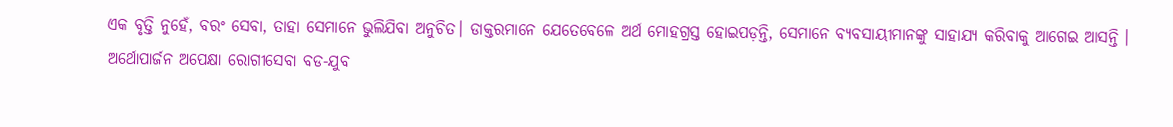ଏକ ବୃତ୍ତି ନୁହେଁ, ବରଂ ସେବା, ତାହା ସେମାନେ ଭୁଲିଯିବା ଅନୁଚିତ। ଡାକ୍ତରମାନେ ଯେତେବେଳେ ଅର୍ଥ ମୋହଗ୍ରସ୍ତ ହୋଇପଡ଼ନ୍ତି, ସେମାନେ ବ୍ୟବସାୟୀମାନଙ୍କୁ ସାହାଯ୍ୟ କରିବାକୁ ଆଗେଇ ଆସନ୍ତି ।
ଅର୍ଥୋପାର୍ଜନ ଅପେକ୍ଷା ରୋଗୀସେବା ବଡ-ଯୁବ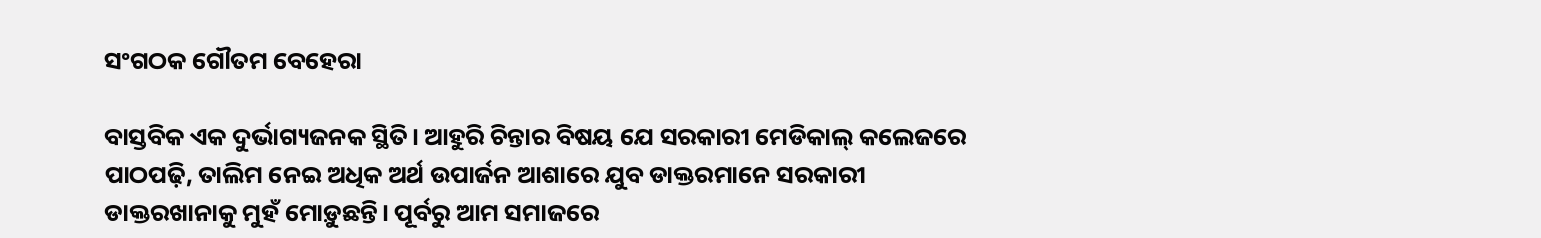ସଂଗଠକ ଗୌତମ ବେହେରା

ବାସ୍ତବିକ ଏକ ଦୁର୍ଭାଗ୍ୟଜନକ ସ୍ଥିତି। ଆହୁରି ଚିନ୍ତାର ବିଷୟ ଯେ ସରକାରୀ ମେଡିକାଲ୍ କଲେଜରେ ପାଠପଢ଼ି, ତାଲିମ ନେଇ ଅଧିକ ଅର୍ଥ ଉପାର୍ଜନ ଆଶାରେ ଯୁବ ଡାକ୍ତରମାନେ ସରକାରୀ ଡାକ୍ତରଖାନାକୁ ମୁହଁ ମୋଡ଼ୁଛନ୍ତି। ପୂର୍ବରୁ ଆମ ସମାଜରେ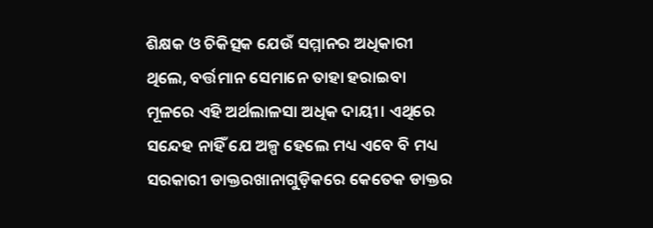ଶିକ୍ଷକ ଓ ଚିକିତ୍ସକ ଯେଉଁ ସମ୍ମାନର ଅଧିକାରୀ ଥିଲେ, ବର୍ତ୍ତମାନ ସେମାନେ ତାହା ହରାଇବା ମୂଳରେ ଏହି ଅର୍ଥଲାଳସା ଅଧିକ ଦାୟୀ। ଏଥିରେ ସନ୍ଦେହ ନାହିଁ ଯେ ଅଳ୍ପ ହେଲେ ମଧ୍ୟ ଏବେ ବି ମଧ୍ୟ ସରକାରୀ ଡାକ୍ତରଖାନାଗୁଡ଼ିକରେ କେତେକ ଡାକ୍ତର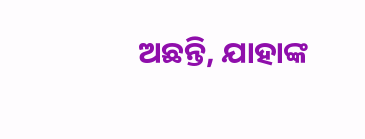ଅଛନ୍ତି, ଯାହାଙ୍କ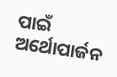ପାଇଁ ଅର୍ଥୋପାର୍ଜନ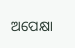ଅପେକ୍ଷା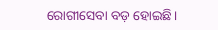ରୋଗୀସେବା ବଡ଼ ହୋଇଛି।